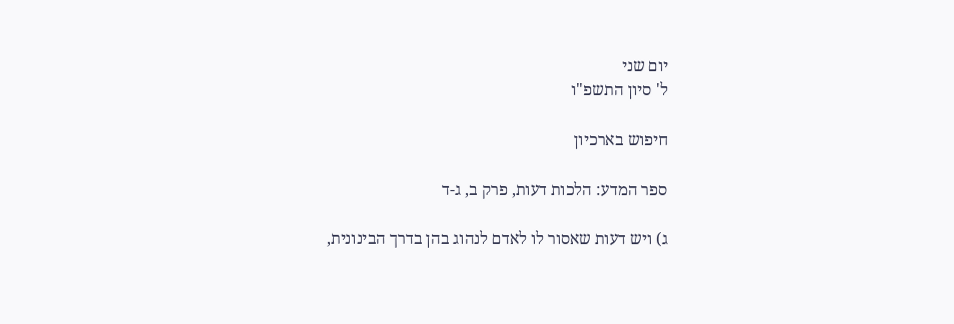יום שני
ל' סיון התשפ"ו

חיפוש בארכיון

ספר המדע: הלכות דעות, פרק ב, ג-ד

ג) ויש דעות שאסור לו לאדם לנהוג בהן בדרך הבינונית,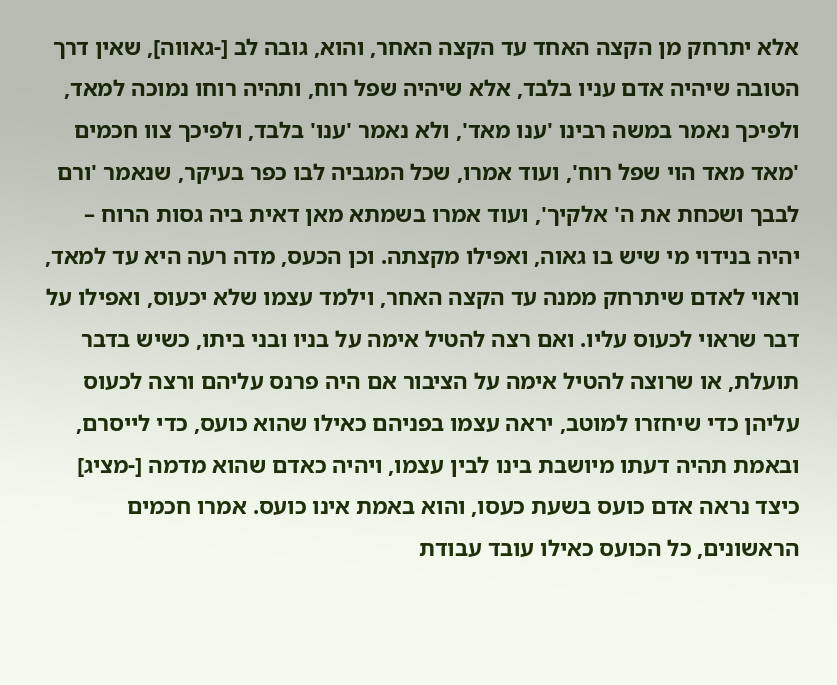אלא יתרחק מן הקצה האחד עד הקצה האחר, והוא, גובה לב [-גאווה], שאין דרך הטובה שיהיה אדם עניו בלבד, אלא שיהיה שפל רוח, ותהיה רוחו נמוכה למאד, ולפיכך נאמר במשה רבינו 'ענו מאד', ולא נאמר 'ענו' בלבד, ולפיכך צוו חכמים 'מאד מאד הוי שפל רוח', ועוד אמרו, שכל המגביה לבו כפר בעיקר, שנאמר 'ורם לבבך ושכחת את ה' אלקיך', ועוד אמרו בשמתא מאן דאית ביה גסות הרוח – יהיה בנידוי מי שיש בו גאוה, ואפילו מקצתה. וכן הכעס, מדה רעה היא עד למאד, וראוי לאדם שיתרחק ממנה עד הקצה האחר, וילמד עצמו שלא יכעוס, ואפילו על דבר שראוי לכעוס עליו. ואם רצה להטיל אימה על בניו ובני ביתו, כשיש בדבר תועלת, או שרוצה להטיל אימה על הציבור אם היה פרנס עליהם ורצה לכעוס עליהן כדי שיחזרו למוטב, יראה עצמו בפניהם כאילו שהוא כועס, כדי לייסרם, ובאמת תהיה דעתו מיושבת בינו לבין עצמו, ויהיה כאדם שהוא מדמה [-מציג] כיצד נראה אדם כועס בשעת כעסו, והוא באמת אינו כועס. אמרו חכמים הראשונים, כל הכועס כאילו עובד עבודת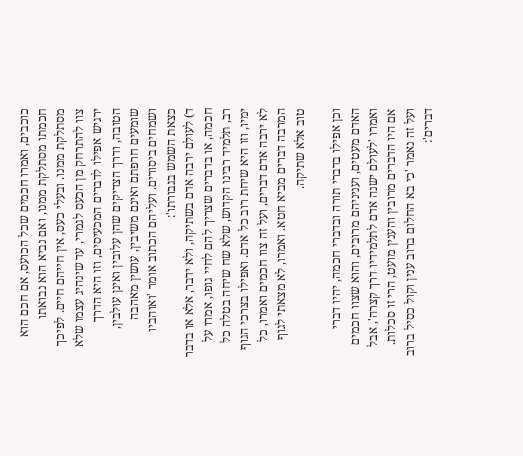כוכבים, ואמרו חכמים שכל הכועס, אם חכם הוא חכמתו מסתלקת ממנו, ואם נביא הוא נבואתו מסתלקת ממנו. ובעלי כעס, אין חייהם חיים. לפיכך צוו להתרחק מן הכעס לגמרי, עד שינהיג עצמו שלא ירגיש אפילו לדברים המכעיסים, וזו היא הדרך הטובה, ודרך הצדיקים שהן עלובין ואינן עולבין, שומעים חרפתם ואינם משיבין, עושין מאהבה ושמחים ביסורים. ועליהם הכתוב אומר 'ואוהביו כצאת השמש בגבורתו':
ד) לעולם ירבה אדם בשתיקה, ולא ידבר, אלא או בדבר חכמה, או בדברים שצריך להם לחיי גופו, אמרו על רב, תלמיד רבינו הקדוש, שלא שח שיחה בטלה כל ימיו, וזו היא שיחת רוב כל אדם. ואפילו בצרכי הגוף לא ירבה אדם דברים, ועל זה צוו חכמים ואמרו, כל המרבה דברים מביא חטא. ואמרו, לא מצאתי לגוף טוב אלא שתיקה.

וכן אפילו בדברי תורה ובדברי חכמה, יהיו דברי האדם מעטים, ועניניהם מרובים, והוא שצוו חכמים ואמרו 'לעולם ישנה אדם לתלמידיו דרך קצרה', אבל אם היו הדברים מרובין והענין מועט, הרי זו סכלות. ועל זה נאמר 'כי בא החלום ברוב ענין וקול כסיל ברוב דברים':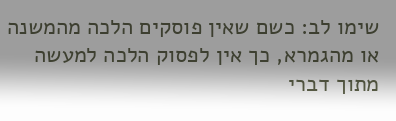שימו לב: כשם שאין פוסקים הלכה מהמשנה או מהגמרא, כך אין לפסוק הלכה למעשה מתוך דברי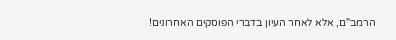הרמב"ם, אלא לאחר העיון בדברי הפוסקים האחרונים!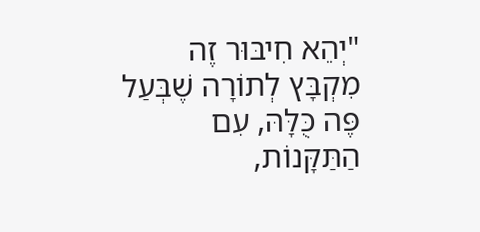"יְהֵא חִיבּוּר זֶה מִקְבָּץ לְתוֹרָה שֶׁבְּעַל פֶּה כֻּלָּהּ, עִם הַתַּקָּנוֹת,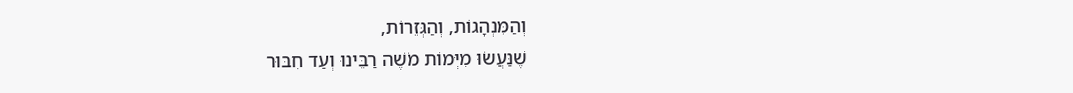וְהַמִּנְהָגוֹת, וְהַגְּזֵרוֹת,
שֶׁנַּעֲשׂוּ מִיְּמוֹת מֹשֶׁה רַבֵּינוּ וְעַד חִבּוּר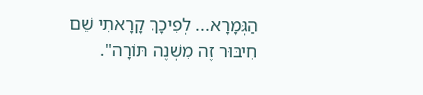הַגְּמָרָא... לְפִיכָךְ קָרָאתִי שֵׁם חִיבּוּר זֶה מִשְׁנֶה תּוֹרָה".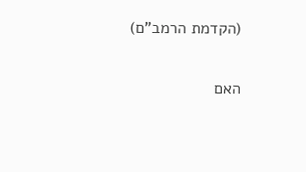(הקדמת הרמב"ם)

האם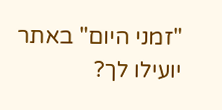"זמני היום" באתר יועילו לך?